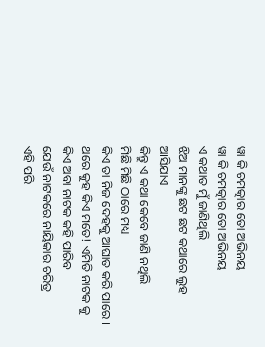ୱା କି ଚମତ୍କାର ତୋ ଅଭିନୟ
ୱା କି ଚମତ୍କାର ତୋ ଅଭିନୟ
ଏ କଥାତ ମୁଁ ଜାଣିଥିଲି
ଝିଅ ମାନଙ୍କୁ ଛଟ ଛଟ କଥାରେ ଲୁହ ଆସିଯାଏ
କିନ୍ତୁ ଏ କଥା କେବେ ଜାଣି ନଥିଲି
ମିଛି ମିଛି ଠାରେ ମଧ୍ୟ
କିଏ ତା ନିଜ ଦେହକୁ ଆଘାତ କରି ପାରେ ।
ଥରେ କୁହ କିଏ ମତେ! ଏମିତି ନାଟକ କୁ
କିଏ ଅବା ନାଟକ କହି ପାରିବ
ଯେଉଁ ନାଟକରେ ନାୟିକାର ଚରିତ୍ର
ଏହି ପରି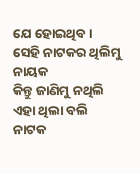ଯେ ହୋଇଥିବ ।
ସେହି ନାଟକର ଥିଲିମୁ ନାୟକ
କିନ୍ତୁ ଜାଣିମୁ ନଥିଲି ଏହା ଥିଲା ବଲି ନାଟକ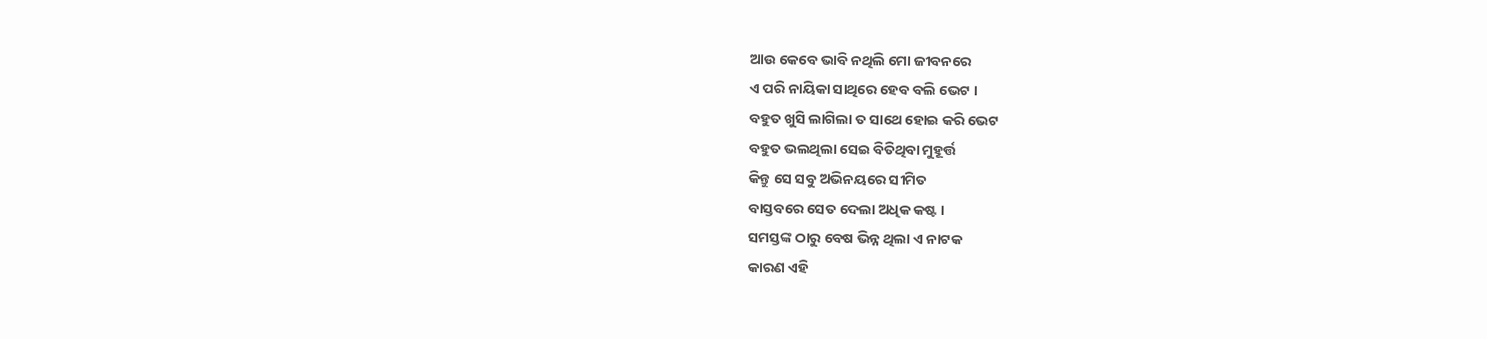ଆଉ କେବେ ଭାବି ନଥିଲି ମୋ ଜୀବନରେ
ଏ ପରି ନାୟିକା ସାଥିରେ ହେବ ବଲି ଭେଟ ।
ବହୁତ ଖୁସି ଲାଗିଲା ତ ସାଥେ ହୋଇ କରି ଭେଟ
ବହୁତ ଭଲଥିଲା ସେଇ ବିତିଥିବା ମୁହୂର୍ତ୍ତ
କିନ୍ତୁ ସେ ସବୁ ଅଭିନୟରେ ସୀମିତ
ବାସ୍ତବରେ ସେତ ଦେଲା ଅଧିକ କଷ୍ଟ ।
ସମସ୍ତଙ୍କ ଠାରୁ ବେଷ ଭିନ୍ନ ଥିଲା ଏ ନାଟକ
କାରଣ ଏହି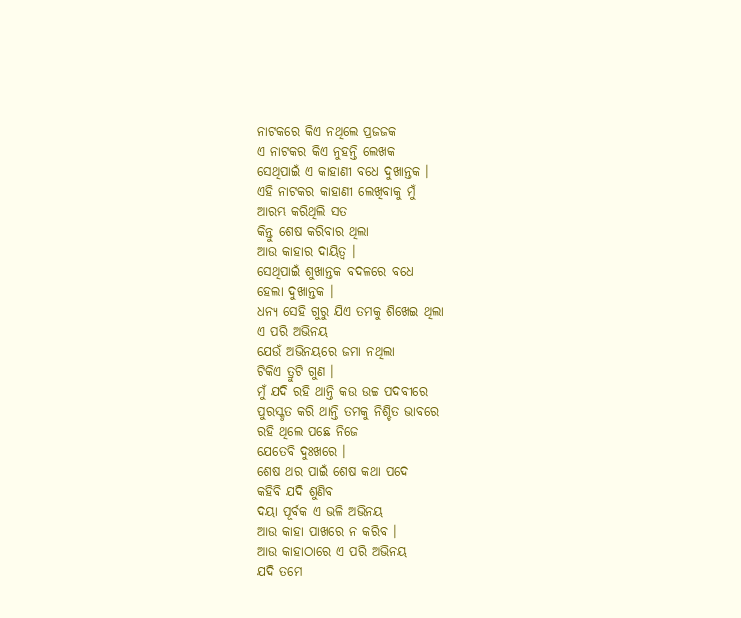ନାଟକରେ କିଏ ନଥିଲେ ପ୍ରଜଜକ
ଏ ନାଟକର କିଏ ନୁହନ୍ତି ଲେଖକ
ସେଥିପାଇଁ ଏ କାହାଣୀ ବଧେ ଦୁଖାନ୍ତକ ।
ଏହି ନାଟକର କାହାଣୀ ଲେଖିବାକୁ ମୁଁ
ଆରମ୍ଭ କରିଥିଲି ସତ
କିନ୍ତୁ ଶେଷ କରିବାର ଥିଲା
ଆଉ କାହାର ଦାୟିତ୍ୱ ।
ସେଥିପାଇଁ ଶୁଖାନ୍ତକ ବଦଳରେ ବଧେ
ହେଲା ଦୁଖାନ୍ତକ ।
ଧନ୍ୟ ସେହି ଗୁରୁ ଯିଏ ତମକୁ ଶିଖେଇ ଥିଲା
ଏ ପରି ଅଭିନୟ
ଯେଉଁ ଅଭିନୟରେ ଜମା ନଥିଲା
ଟିକିଏ ତ୍ରୁଟି ଗୁଣ ।
ମୁଁ ଯଦି ରହି ଥାନ୍ତି କଉ ଉଚ୍ଚ ପଦବୀରେ
ପୁରସ୍କୃତ କରି ଥାନ୍ତି ତମକୁ ନିଶ୍ଚିତ ଭାବରେ
ରହି ଥିଲେ ପଛେ ନିଜେ
ଯେତେବି ଦୁଃଖରେ ।
ଶେଷ ଥର ପାଇଁ ଶେଷ କଥା ପଦେ
କହିବି ଯଦି ଶୁଣିବ
ଦୟା ପୂର୍ବକ ଏ ଭଳି ଅଭିନୟ
ଆଉ କାହା ପାଖରେ ନ କରିବ ।
ଆଉ କାହାଠାରେ ଏ ପରି ଅଭିନୟ
ଯଦି ତମେ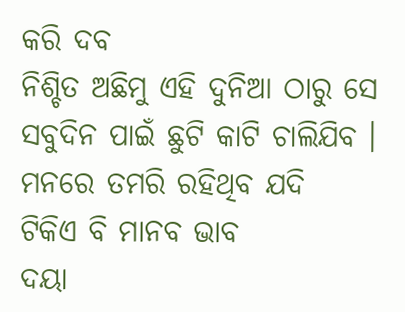କରି ଦବ
ନିଶ୍ଚିତ ଅଛିମୁ ଏହି ଦୁନିଆ ଠାରୁ ସେ
ସବୁଦିନ ପାଇଁ ଛୁଟି କାଟି ଚାଲିଯିବ ।
ମନରେ ତମରି ରହିଥିବ ଯଦି
ଟିକିଏ ବି ମାନବ ଭାବ
ଦୟା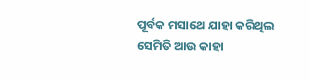ପୂର୍ବକ ମସାଥେ ଯାହା କରିଥିଲ
ସେମିତି ଆଉ କାହା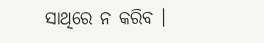ସାଥିରେ ନ କରିବ ।